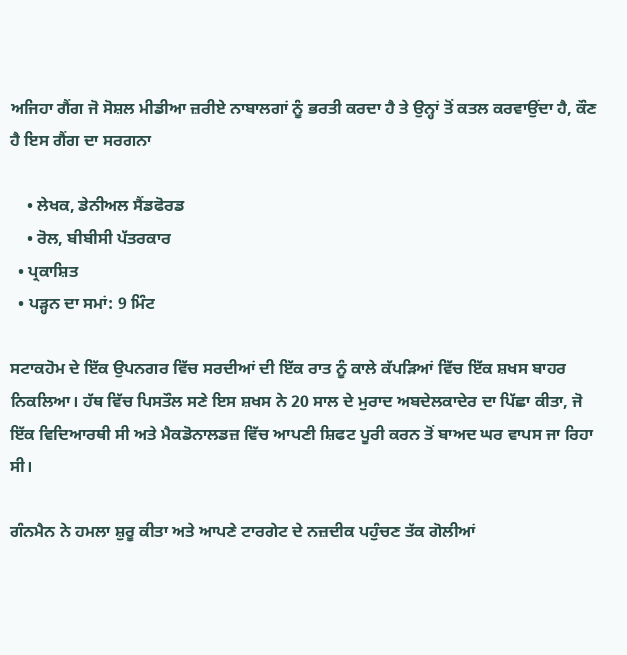ਅਜਿਹਾ ਗੈਂਗ ਜੋ ਸੋਸ਼ਲ ਮੀਡੀਆ ਜ਼ਰੀਏ ਨਾਬਾਲਗਾਂ ਨੂੰ ਭਰਤੀ ਕਰਦਾ ਹੈ ਤੇ ਉਨ੍ਹਾਂ ਤੋਂ ਕਤਲ ਕਰਵਾਉਂਦਾ ਹੈ, ਕੌਣ ਹੈ ਇਸ ਗੈਂਗ ਦਾ ਸਰਗਨਾ

    • ਲੇਖਕ, ਡੇਨੀਅਲ ਸੈਂਡਫੋਰਡ
    • ਰੋਲ, ਬੀਬੀਸੀ ਪੱਤਰਕਾਰ
  • ਪ੍ਰਕਾਸ਼ਿਤ
  • ਪੜ੍ਹਨ ਦਾ ਸਮਾਂ: 9 ਮਿੰਟ

ਸਟਾਕਹੋਮ ਦੇ ਇੱਕ ਉਪਨਗਰ ਵਿੱਚ ਸਰਦੀਆਂ ਦੀ ਇੱਕ ਰਾਤ ਨੂੰ ਕਾਲੇ ਕੱਪੜਿਆਂ ਵਿੱਚ ਇੱਕ ਸ਼ਖਸ ਬਾਹਰ ਨਿਕਲਿਆ। ਹੱਥ ਵਿੱਚ ਪਿਸਤੌਲ ਸਣੇ ਇਸ ਸ਼ਖਸ ਨੇ 20 ਸਾਲ ਦੇ ਮੁਰਾਦ ਅਬਦੇਲਕਾਦੇਰ ਦਾ ਪਿੱਛਾ ਕੀਤਾ, ਜੋ ਇੱਕ ਵਿਦਿਆਰਥੀ ਸੀ ਅਤੇ ਮੈਕਡੋਨਾਲਡਜ਼ ਵਿੱਚ ਆਪਣੀ ਸ਼ਿਫਟ ਪੂਰੀ ਕਰਨ ਤੋਂ ਬਾਅਦ ਘਰ ਵਾਪਸ ਜਾ ਰਿਹਾ ਸੀ।

ਗੰਨਮੈਨ ਨੇ ਹਮਲਾ ਸ਼ੁਰੂ ਕੀਤਾ ਅਤੇ ਆਪਣੇ ਟਾਰਗੇਟ ਦੇ ਨਜ਼ਦੀਕ ਪਹੁੰਚਣ ਤੱਕ ਗੋਲੀਆਂ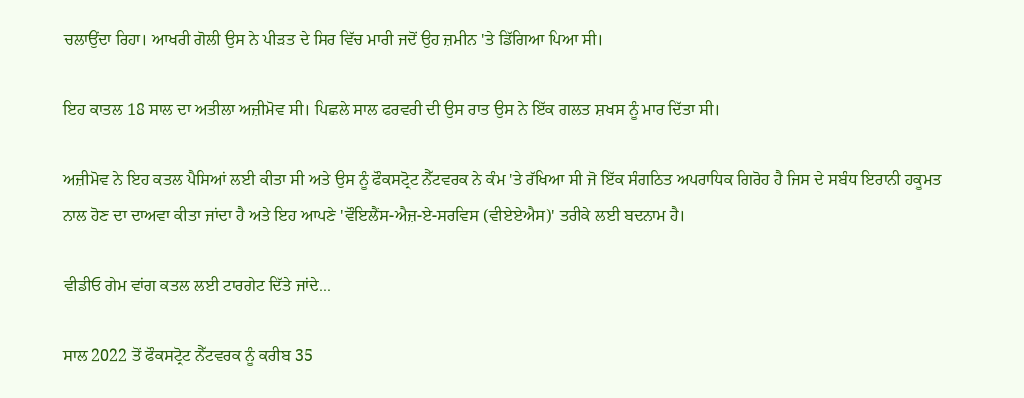ਚਲਾਉਂਦਾ ਰਿਹਾ। ਆਖਰੀ ਗੋਲੀ ਉਸ ਨੇ ਪੀੜਤ ਦੇ ਸਿਰ ਵਿੱਚ ਮਾਰੀ ਜਦੋਂ ਉਹ ਜ਼ਮੀਨ 'ਤੇ ਡਿੱਗਿਆ ਪਿਆ ਸੀ।

ਇਹ ਕਾਤਲ 18 ਸਾਲ ਦਾ ਅਤੀਲਾ ਅਜ਼ੀਮੋਵ ਸੀ। ਪਿਛਲੇ ਸਾਲ ਫਰਵਰੀ ਦੀ ਉਸ ਰਾਤ ਉਸ ਨੇ ਇੱਕ ਗਲਤ ਸ਼ਖਸ ਨੂੰ ਮਾਰ ਦਿੱਤਾ ਸੀ।

ਅਜ਼ੀਮੋਵ ਨੇ ਇਹ ਕਤਲ ਪੈਸਿਆਂ ਲਈ ਕੀਤਾ ਸੀ ਅਤੇ ਉਸ ਨੂੰ ਫੌਕਸਟ੍ਰੋਟ ਨੈੱਟਵਰਕ ਨੇ ਕੰਮ 'ਤੇ ਰੱਖਿਆ ਸੀ ਜੋ ਇੱਕ ਸੰਗਠਿਤ ਅਪਰਾਧਿਕ ਗਿਰੋਹ ਹੈ ਜਿਸ ਦੇ ਸਬੰਧ ਇਰਾਨੀ ਹਕੂਮਤ ਨਾਲ ਹੋਣ ਦਾ ਦਾਅਵਾ ਕੀਤਾ ਜਾਂਦਾ ਹੈ ਅਤੇ ਇਹ ਆਪਣੇ 'ਵੌਇਲੈਂਸ-ਐਜ਼-ਏ-ਸਰਵਿਸ (ਵੀਏਏਐਸ)' ਤਰੀਕੇ ਲਈ ਬਦਨਾਮ ਹੈ।

ਵੀਡੀਓ ਗੇਮ ਵਾਂਗ ਕਤਲ ਲਈ ਟਾਰਗੇਟ ਦਿੱਤੇ ਜਾਂਦੇ...

ਸਾਲ 2022 ਤੋਂ ਫੌਕਸਟ੍ਰੋਟ ਨੈੱਟਵਰਕ ਨੂੰ ਕਰੀਬ 35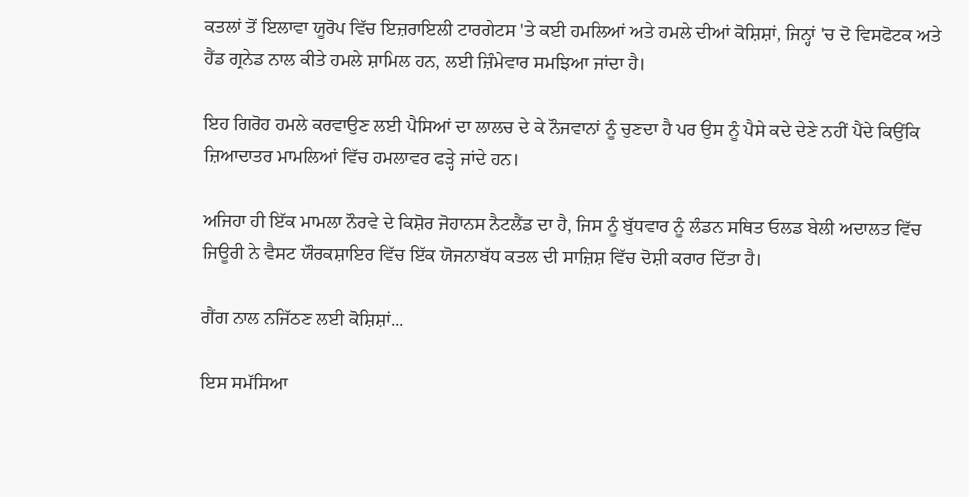ਕਤਲਾਂ ਤੋਂ ਇਲਾਵਾ ਯੂਰੋਪ ਵਿੱਚ ਇਜ਼ਰਾਇਲੀ ਟਾਰਗੇਟਸ 'ਤੇ ਕਈ ਹਮਲਿਆਂ ਅਤੇ ਹਮਲੇ ਦੀਆਂ ਕੋਸ਼ਿਸ਼ਾਂ, ਜਿਨ੍ਹਾਂ 'ਚ ਦੋ ਵਿਸਫੋਟਕ ਅਤੇ ਹੈਂਡ ਗ੍ਰਨੇਡ ਨਾਲ ਕੀਤੇ ਹਮਲੇ ਸ਼ਾਮਿਲ ਹਨ, ਲਈ ਜ਼ਿੰਮੇਵਾਰ ਸਮਝਿਆ ਜਾਂਦਾ ਹੈ।

ਇਹ ਗਿਰੋਹ ਹਮਲੇ ਕਰਵਾਉਣ ਲਈ ਪੈਸਿਆਂ ਦਾ ਲਾਲਚ ਦੇ ਕੇ ਨੌਜਵਾਨਾਂ ਨੂੰ ਚੁਣਦਾ ਹੈ ਪਰ ਉਸ ਨੂੰ ਪੈਸੇ ਕਦੇ ਦੇਣੇ ਨਹੀਂ ਪੈਂਦੇ ਕਿਉਂਕਿ ਜ਼ਿਆਦਾਤਰ ਮਾਮਲਿਆਂ ਵਿੱਚ ਹਮਲਾਵਰ ਫੜ੍ਹੇ ਜਾਂਦੇ ਹਨ।

ਅਜਿਹਾ ਹੀ ਇੱਕ ਮਾਮਲਾ ਨੌਰਵੇ ਦੇ ਕਿਸ਼ੋਰ ਜੋਹਾਨਸ ਨੈਟਲੈਂਡ ਦਾ ਹੈ, ਜਿਸ ਨੂੰ ਬੁੱਧਵਾਰ ਨੂੰ ਲੰਡਨ ਸਥਿਤ ਓਲਡ ਬੇਲੀ ਅਦਾਲਤ ਵਿੱਚ ਜਿਊਰੀ ਨੇ ਵੈਸਟ ਯੌਰਕਸ਼ਾਇਰ ਵਿੱਚ ਇੱਕ ਯੋਜਨਾਬੱਧ ਕਤਲ ਦੀ ਸਾਜ਼ਿਸ਼ ਵਿੱਚ ਦੋਸ਼ੀ ਕਰਾਰ ਦਿੱਤਾ ਹੈ।

ਗੈਂਗ ਨਾਲ ਨਜਿੱਠਣ ਲਈ ਕੋਸ਼ਿਸ਼ਾਂ...

ਇਸ ਸਮੱਸਿਆ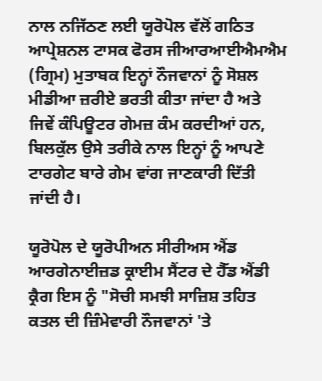ਨਾਲ ਨਜਿੱਠਣ ਲਈ ਯੂਰੋਪੋਲ ਵੱਲੋਂ ਗਠਿਤ ਆਪ੍ਰੇਸ਼ਨਲ ਟਾਸਕ ਫੋਰਸ ਜੀਆਰਆਈਐਮਐਮ (ਗ੍ਰਿਮ) ਮੁਤਾਬਕ ਇਨ੍ਹਾਂ ਨੌਜਵਾਨਾਂ ਨੂੰ ਸੋਸ਼ਲ ਮੀਡੀਆ ਜ਼ਰੀਏ ਭਰਤੀ ਕੀਤਾ ਜਾਂਦਾ ਹੈ ਅਤੇ ਜਿਵੇਂ ਕੰਪਿਊਟਰ ਗੇਮਜ਼ ਕੰਮ ਕਰਦੀਆਂ ਹਨ, ਬਿਲਕੁੱਲ ਉਸੇ ਤਰੀਕੇ ਨਾਲ ਇਨ੍ਹਾਂ ਨੂੰ ਆਪਣੇ ਟਾਰਗੇਟ ਬਾਰੇ ਗੇਮ ਵਾਂਗ ਜਾਣਕਾਰੀ ਦਿੱਤੀ ਜਾਂਦੀ ਹੈ।

ਯੂਰੋਪੋਲ ਦੇ ਯੂਰੋਪੀਅਨ ਸੀਰੀਅਸ ਐਂਡ ਆਰਗੇਨਾਈਜ਼ਡ ਕ੍ਰਾਈਮ ਸੈਂਟਰ ਦੇ ਹੈੱਡ ਐਂਡੀ ਕ੍ਰੈਗ ਇਸ ਨੂੰ "ਸੋਚੀ ਸਮਝੀ ਸਾਜ਼ਿਸ਼ ਤਹਿਤ ਕਤਲ ਦੀ ਜ਼ਿੰਮੇਵਾਰੀ ਨੌਜਵਾਨਾਂ 'ਤੇ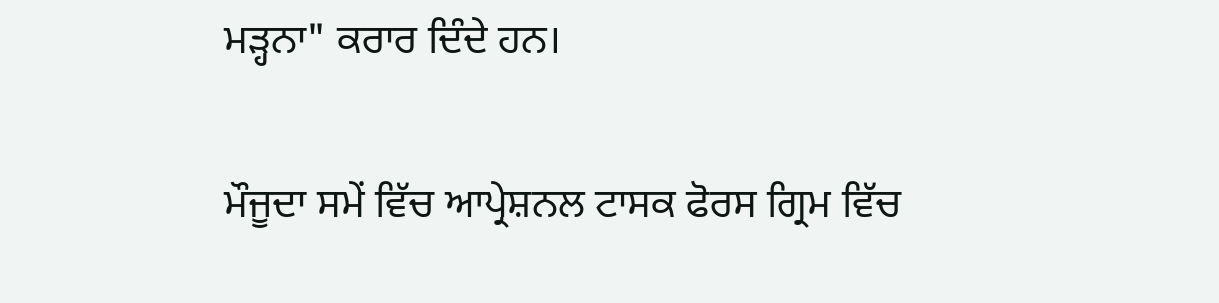ਮੜ੍ਹਨਾ" ਕਰਾਰ ਦਿੰਦੇ ਹਨ।

ਮੌਜੂਦਾ ਸਮੇਂ ਵਿੱਚ ਆਪ੍ਰੇਸ਼ਨਲ ਟਾਸਕ ਫੋਰਸ ਗ੍ਰਿਮ ਵਿੱਚ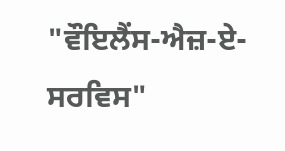"ਵੌਇਲੈਂਸ-ਐਜ਼-ਏ-ਸਰਵਿਸ"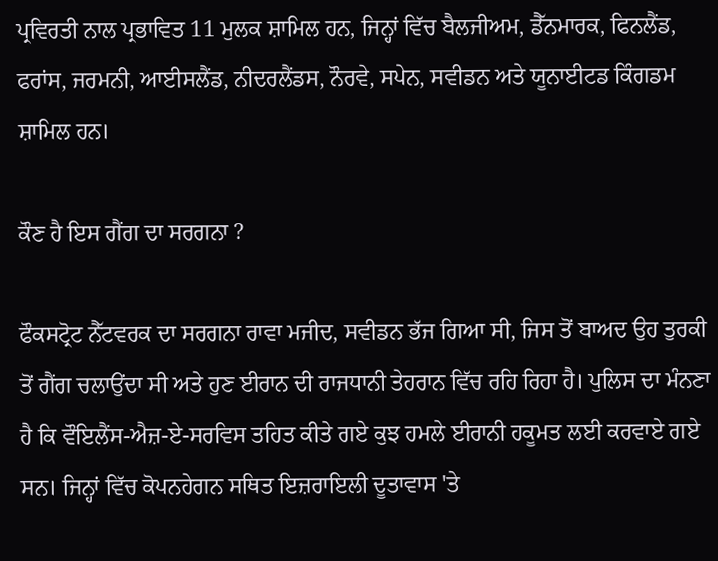ਪ੍ਰਵਿਰਤੀ ਨਾਲ ਪ੍ਰਭਾਵਿਤ 11 ਮੁਲਕ ਸ਼ਾਮਿਲ ਹਨ, ਜਿਨ੍ਹਾਂ ਵਿੱਚ ਬੈਲਜੀਅਮ, ਡੈੱਨਮਾਰਕ, ਫਿਨਲੈਂਡ, ਫਰਾਂਸ, ਜਰਮਨੀ, ਆਈਸਲੈਂਡ, ਨੀਦਰਲੈਂਡਸ, ਨੌਰਵੇ, ਸਪੇਨ, ਸਵੀਡਨ ਅਤੇ ਯੂਨਾਈਟਡ ਕਿੰਗਡਮ ਸ਼ਾਮਿਲ ਹਨ।

ਕੌਣ ਹੈ ਇਸ ਗੈਂਗ ਦਾ ਸਰਗਨਾ ?

ਫੌਕਸਟ੍ਰੋਟ ਨੈੱਟਵਰਕ ਦਾ ਸਰਗਨਾ ਰਾਵਾ ਮਜੀਦ, ਸਵੀਡਨ ਭੱਜ ਗਿਆ ਸੀ, ਜਿਸ ਤੋਂ ਬਾਅਦ ਉਹ ਤੁਰਕੀ ਤੋਂ ਗੈਂਗ ਚਲਾਉਂਦਾ ਸੀ ਅਤੇ ਹੁਣ ਈਰਾਨ ਦੀ ਰਾਜਧਾਨੀ ਤੇਹਰਾਨ ਵਿੱਚ ਰਹਿ ਰਿਹਾ ਹੈ। ਪੁਲਿਸ ਦਾ ਮੰਨਣਾ ਹੈ ਕਿ ਵੌਇਲੈਂਸ-ਐਜ਼-ਏ-ਸਰਵਿਸ ਤਹਿਤ ਕੀਤੇ ਗਏ ਕੁਝ ਹਮਲੇ ਈਰਾਨੀ ਹਕੂਮਤ ਲਈ ਕਰਵਾਏ ਗਏ ਸਨ। ਜਿਨ੍ਹਾਂ ਵਿੱਚ ਕੋਪਨਹੇਗਨ ਸਥਿਤ ਇਜ਼ਰਾਇਲੀ ਦੂਤਾਵਾਸ 'ਤੇ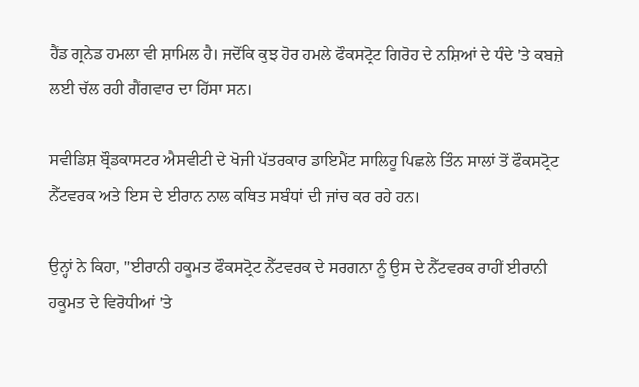ਹੈਂਡ ਗ੍ਰਨੇਡ ਹਮਲਾ ਵੀ ਸ਼ਾਮਿਲ ਹੈ। ਜਦੋਂਕਿ ਕੁਝ ਹੋਰ ਹਮਲੇ ਫੌਕਸਟ੍ਰੋਟ ਗਿਰੋਹ ਦੇ ਨਸ਼ਿਆਂ ਦੇ ਧੰਦੇ 'ਤੇ ਕਬਜ਼ੇ ਲਈ ਚੱਲ ਰਹੀ ਗੈਂਗਵਾਰ ਦਾ ਹਿੱਸਾ ਸਨ।

ਸਵੀਡਿਸ਼ ਬ੍ਰੌਡਕਾਸਟਰ ਐਸਵੀਟੀ ਦੇ ਖੋਜੀ ਪੱਤਰਕਾਰ ਡਾਇਮੈਂਟ ਸਾਲਿਹੂ ਪਿਛਲੇ ਤਿੰਨ ਸਾਲਾਂ ਤੋਂ ਫੌਕਸਟ੍ਰੋਟ ਨੈੱਟਵਰਕ ਅਤੇ ਇਸ ਦੇ ਈਰਾਨ ਨਾਲ ਕਥਿਤ ਸਬੰਧਾਂ ਦੀ ਜਾਂਚ ਕਰ ਰਹੇ ਹਨ।

ਉਨ੍ਹਾਂ ਨੇ ਕਿਹਾ, "ਈਰਾਨੀ ਹਕੂਮਤ ਫੌਕਸਟ੍ਰੋਟ ਨੈੱਟਵਰਕ ਦੇ ਸਰਗਨਾ ਨੂੰ ਉਸ ਦੇ ਨੈੱਟਵਰਕ ਰਾਹੀਂ ਈਰਾਨੀ ਹਕੂਮਤ ਦੇ ਵਿਰੋਧੀਆਂ 'ਤੇ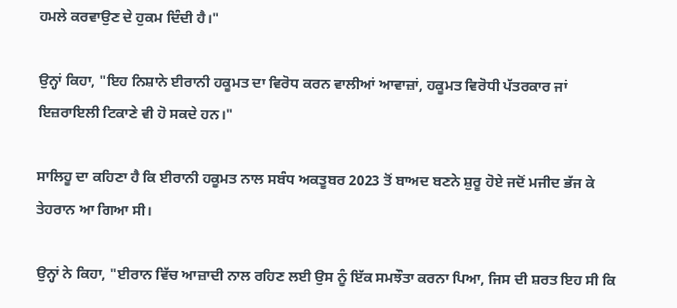ਹਮਲੇ ਕਰਵਾਉਣ ਦੇ ਹੁਕਮ ਦਿੰਦੀ ਹੈ।"

ਉਨ੍ਹਾਂ ਕਿਹਾ, "ਇਹ ਨਿਸ਼ਾਨੇ ਈਰਾਨੀ ਹਕੂਮਤ ਦਾ ਵਿਰੋਧ ਕਰਨ ਵਾਲੀਆਂ ਆਵਾਜ਼ਾਂ, ਹਕੂਮਤ ਵਿਰੋਧੀ ਪੱਤਰਕਾਰ ਜਾਂ ਇਜ਼ਰਾਇਲੀ ਟਿਕਾਣੇ ਵੀ ਹੋ ਸਕਦੇ ਹਨ।"

ਸਾਲਿਹੂ ਦਾ ਕਹਿਣਾ ਹੈ ਕਿ ਈਰਾਨੀ ਹਕੂਮਤ ਨਾਲ ਸਬੰਧ ਅਕਤੂਬਰ 2023 ਤੋਂ ਬਾਅਦ ਬਣਨੇ ਸ਼ੁਰੂ ਹੋਏ ਜਦੋਂ ਮਜੀਦ ਭੱਜ ਕੇ ਤੇਹਰਾਨ ਆ ਗਿਆ ਸੀ।

ਉਨ੍ਹਾਂ ਨੇ ਕਿਹਾ, "ਈਰਾਨ ਵਿੱਚ ਆਜ਼ਾਦੀ ਨਾਲ ਰਹਿਣ ਲਈ ਉਸ ਨੂੰ ਇੱਕ ਸਮਝੌਤਾ ਕਰਨਾ ਪਿਆ, ਜਿਸ ਦੀ ਸ਼ਰਤ ਇਹ ਸੀ ਕਿ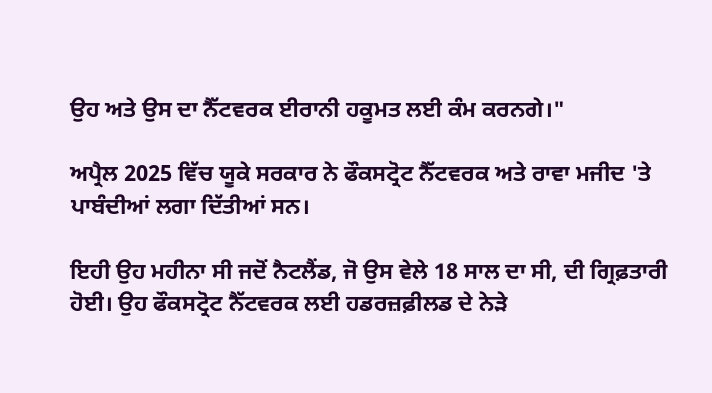ਉਹ ਅਤੇ ਉਸ ਦਾ ਨੈੱਟਵਰਕ ਈਰਾਨੀ ਹਕੂਮਤ ਲਈ ਕੰਮ ਕਰਨਗੇ।"

ਅਪ੍ਰੈਲ 2025 ਵਿੱਚ ਯੂਕੇ ਸਰਕਾਰ ਨੇ ਫੌਕਸਟ੍ਰੋਟ ਨੈੱਟਵਰਕ ਅਤੇ ਰਾਵਾ ਮਜੀਦ 'ਤੇ ਪਾਬੰਦੀਆਂ ਲਗਾ ਦਿੱਤੀਆਂ ਸਨ।

ਇਹੀ ਉਹ ਮਹੀਨਾ ਸੀ ਜਦੋਂ ਨੈਟਲੈਂਡ, ਜੋ ਉਸ ਵੇਲੇ 18 ਸਾਲ ਦਾ ਸੀ, ਦੀ ਗ੍ਰਿਫ਼ਤਾਰੀ ਹੋਈ। ਉਹ ਫੌਕਸਟ੍ਰੋਟ ਨੈੱਟਵਰਕ ਲਈ ਹਡਰਜ਼ਫ਼ੀਲਡ ਦੇ ਨੇੜੇ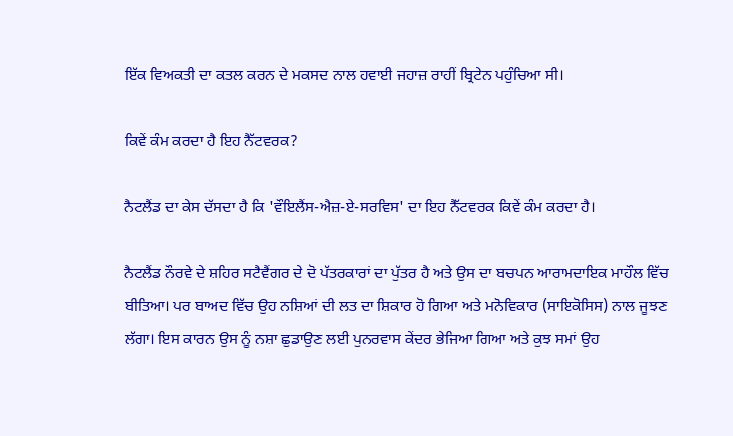ਇੱਕ ਵਿਅਕਤੀ ਦਾ ਕਤਲ ਕਰਨ ਦੇ ਮਕਸਦ ਨਾਲ ਹਵਾਈ ਜਹਾਜ਼ ਰਾਹੀਂ ਬ੍ਰਿਟੇਨ ਪਹੁੰਚਿਆ ਸੀ।

ਕਿਵੇਂ ਕੰਮ ਕਰਦਾ ਹੈ ਇਹ ਨੈੱਟਵਰਕ?

ਨੈਟਲੈਂਡ ਦਾ ਕੇਸ ਦੱਸਦਾ ਹੈ ਕਿ 'ਵੌਇਲੈਂਸ-ਐਜ਼-ਏ-ਸਰਵਿਸ' ਦਾ ਇਹ ਨੈੱਟਵਰਕ ਕਿਵੇਂ ਕੰਮ ਕਰਦਾ ਹੈ।

ਨੈਟਲੈਂਡ ਨੌਰਵੇ ਦੇ ਸ਼ਹਿਰ ਸਟੈਵੈਂਗਰ ਦੇ ਦੋ ਪੱਤਰਕਾਰਾਂ ਦਾ ਪੁੱਤਰ ਹੈ ਅਤੇ ਉਸ ਦਾ ਬਚਪਨ ਆਰਾਮਦਾਇਕ ਮਾਹੌਲ ਵਿੱਚ ਬੀਤਿਆ। ਪਰ ਬਾਅਦ ਵਿੱਚ ਉਹ ਨਸ਼ਿਆਂ ਦੀ ਲਤ ਦਾ ਸ਼ਿਕਾਰ ਹੋ ਗਿਆ ਅਤੇ ਮਨੋਵਿਕਾਰ (ਸਾਇਕੋਸਿਸ) ਨਾਲ ਜੂਝਣ ਲੱਗਾ। ਇਸ ਕਾਰਨ ਉਸ ਨੂੰ ਨਸ਼ਾ ਛੁਡਾਉਣ ਲਈ ਪੁਨਰਵਾਸ ਕੇਂਦਰ ਭੇਜਿਆ ਗਿਆ ਅਤੇ ਕੁਝ ਸਮਾਂ ਉਹ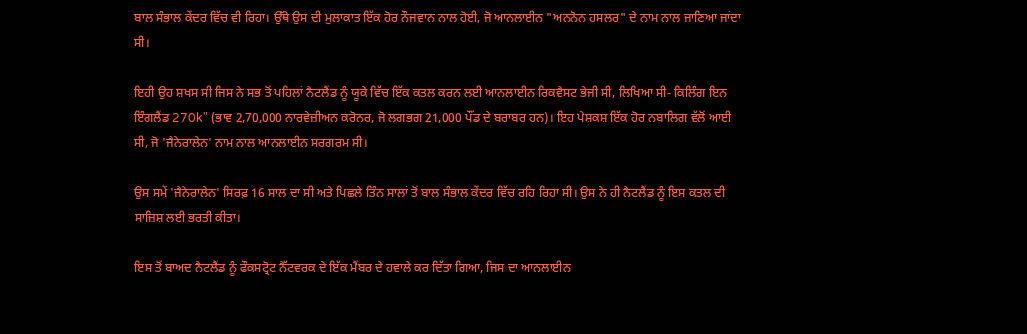ਬਾਲ ਸੰਭਾਲ ਕੇਂਦਰ ਵਿੱਚ ਵੀ ਰਿਹਾ। ਉੱਥੇ ਉਸ ਦੀ ਮੁਲਾਕਾਤ ਇੱਕ ਹੋਰ ਨੌਜਵਾਨ ਨਾਲ ਹੋਈ, ਜੋ ਆਨਲਾਈਨ "ਅਨਨੋਨ ਹਸਲਰ" ਦੇ ਨਾਮ ਨਾਲ ਜਾਣਿਆ ਜਾਂਦਾ ਸੀ।

ਇਹੀ ਉਹ ਸ਼ਖਸ ਸੀ ਜਿਸ ਨੇ ਸਭ ਤੋਂ ਪਹਿਲਾਂ ਨੈਟਲੈਂਡ ਨੂੰ ਯੂਕੇ ਵਿੱਚ ਇੱਕ ਕਤਲ ਕਰਨ ਲਈ ਆਨਲਾਈਨ ਰਿਕਵੈਸਟ ਭੇਜੀ ਸੀ, ਲਿਖਿਆ ਸੀ- ਕਿਲਿੰਗ ਇਨ ਇੰਗਲੈਂਡ 270k" (ਭਾਵ 2,70,000 ਨਾਰਵੇਜ਼ੀਅਨ ਕਰੋਨਰ, ਜੋ ਲਗਭਗ 21,000 ਪੌਂਡ ਦੇ ਬਰਾਬਰ ਹਨ)। ਇਹ ਪੇਸ਼ਕਸ਼ ਇੱਕ ਹੋਰ ਨਬਾਲਿਗ ਵੱਲੋਂ ਆਈ ਸੀ, ਜੋ 'ਜੈਨੇਰਾਲੇਨ' ਨਾਮ ਨਾਲ ਆਨਲਾਈਨ ਸਰਗਰਮ ਸੀ।

ਉਸ ਸਮੇਂ 'ਜੈਨੇਰਾਲੇਨ' ਸਿਰਫ਼ 16 ਸਾਲ ਦਾ ਸੀ ਅਤੇ ਪਿਛਲੇ ਤਿੰਨ ਸਾਲਾਂ ਤੋਂ ਬਾਲ ਸੰਭਾਲ ਕੇਂਦਰ ਵਿੱਚ ਰਹਿ ਰਿਹਾ ਸੀ। ਉਸ ਨੇ ਹੀ ਨੈਟਲੈਂਡ ਨੂੰ ਇਸ ਕਤਲ ਦੀ ਸਾਜ਼ਿਸ਼ ਲਈ ਭਰਤੀ ਕੀਤਾ।

ਇਸ ਤੋਂ ਬਾਅਦ ਨੈਟਲੈਂਡ ਨੂੰ ਫੌਕਸਟ੍ਰੋਟ ਨੈੱਟਵਰਕ ਦੇ ਇੱਕ ਮੈਂਬਰ ਦੇ ਹਵਾਲੇ ਕਰ ਦਿੱਤਾ ਗਿਆ, ਜਿਸ ਦਾ ਆਨਲਾਈਨ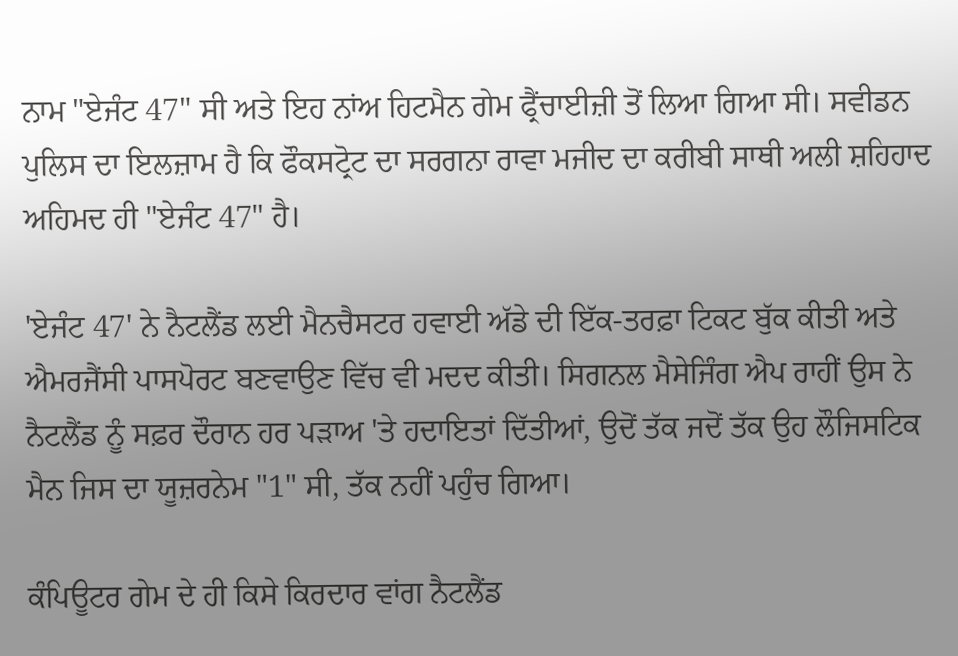ਨਾਮ "ਏਜੰਟ 47" ਸੀ ਅਤੇ ਇਹ ਨਾਂਅ ਹਿਟਮੈਨ ਗੇਮ ਫ੍ਰੈਂਚਾਈਜ਼ੀ ਤੋਂ ਲਿਆ ਗਿਆ ਸੀ। ਸਵੀਡਨ ਪੁਲਿਸ ਦਾ ਇਲਜ਼ਾਮ ਹੈ ਕਿ ਫੌਕਸਟ੍ਰੋਟ ਦਾ ਸਰਗਨਾ ਰਾਵਾ ਮਜੀਦ ਦਾ ਕਰੀਬੀ ਸਾਥੀ ਅਲੀ ਸ਼ਹਿਹਾਦ ਅਹਿਮਦ ਹੀ "ਏਜੰਟ 47" ਹੈ।

'ਏਜੰਟ 47' ਨੇ ਨੈਟਲੈਂਡ ਲਈ ਮੈਨਚੈਸਟਰ ਹਵਾਈ ਅੱਡੇ ਦੀ ਇੱਕ-ਤਰਫ਼ਾ ਟਿਕਟ ਬੁੱਕ ਕੀਤੀ ਅਤੇ ਐਮਰਜੈਂਸੀ ਪਾਸਪੋਰਟ ਬਣਵਾਉਣ ਵਿੱਚ ਵੀ ਮਦਦ ਕੀਤੀ। ਸਿਗਨਲ ਮੈਸੇਜਿੰਗ ਐਪ ਰਾਹੀਂ ਉਸ ਨੇ ਨੈਟਲੈਂਡ ਨੂੰ ਸਫ਼ਰ ਦੌਰਾਨ ਹਰ ਪੜਾਅ 'ਤੇ ਹਦਾਇਤਾਂ ਦਿੱਤੀਆਂ, ਉਦੋਂ ਤੱਕ ਜਦੋਂ ਤੱਕ ਉਹ ਲੌਜਿਸਟਿਕ ਮੈਨ ਜਿਸ ਦਾ ਯੂਜ਼ਰਨੇਮ "1" ਸੀ, ਤੱਕ ਨਹੀਂ ਪਹੁੰਚ ਗਿਆ।

ਕੰਪਿਊਟਰ ਗੇਮ ਦੇ ਹੀ ਕਿਸੇ ਕਿਰਦਾਰ ਵਾਂਗ ਨੈਟਲੈਂਡ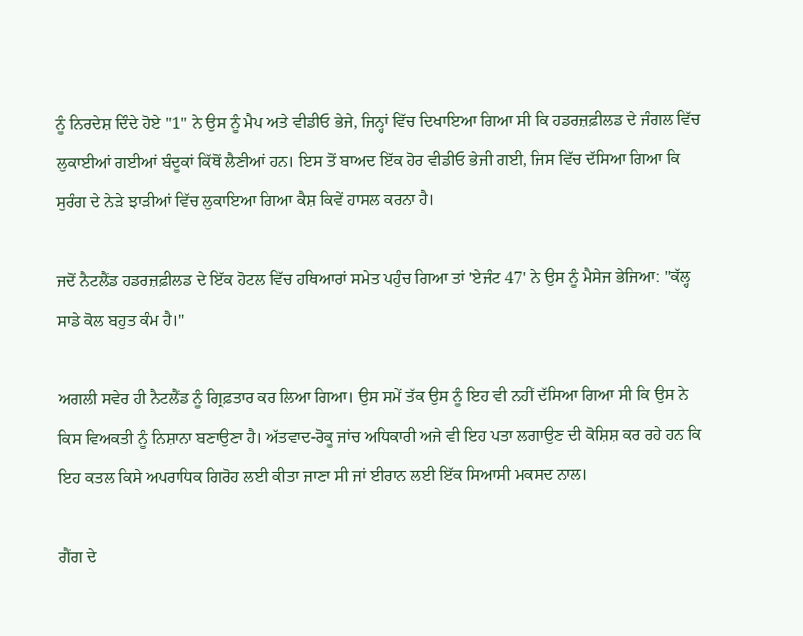ਨੂੰ ਨਿਰਦੇਸ਼ ਦਿੰਦੇ ਹੋਏ "1" ਨੇ ਉਸ ਨੂੰ ਮੈਪ ਅਤੇ ਵੀਡੀਓ ਭੇਜੇ, ਜਿਨ੍ਹਾਂ ਵਿੱਚ ਦਿਖਾਇਆ ਗਿਆ ਸੀ ਕਿ ਹਡਰਜ਼ਫ਼ੀਲਡ ਦੇ ਜੰਗਲ ਵਿੱਚ ਲੁਕਾਈਆਂ ਗਈਆਂ ਬੰਦੂਕਾਂ ਕਿੱਥੋਂ ਲੈਣੀਆਂ ਹਨ। ਇਸ ਤੋਂ ਬਾਅਦ ਇੱਕ ਹੋਰ ਵੀਡੀਓ ਭੇਜੀ ਗਈ, ਜਿਸ ਵਿੱਚ ਦੱਸਿਆ ਗਿਆ ਕਿ ਸੁਰੰਗ ਦੇ ਨੇੜੇ ਝਾੜੀਆਂ ਵਿੱਚ ਲੁਕਾਇਆ ਗਿਆ ਕੈਸ਼ ਕਿਵੇਂ ਹਾਸਲ ਕਰਨਾ ਹੈ।

ਜਦੋਂ ਨੈਟਲੈਂਡ ਹਡਰਜ਼ਫ਼ੀਲਡ ਦੇ ਇੱਕ ਹੋਟਲ ਵਿੱਚ ਹਥਿਆਰਾਂ ਸਮੇਤ ਪਹੁੰਚ ਗਿਆ ਤਾਂ 'ਏਜੰਟ 47' ਨੇ ਉਸ ਨੂੰ ਮੈਸੇਜ ਭੇਜਿਆ: "ਕੱਲ੍ਹ ਸਾਡੇ ਕੋਲ ਬਹੁਤ ਕੰਮ ਹੈ।"

ਅਗਲੀ ਸਵੇਰ ਹੀ ਨੈਟਲੈਂਡ ਨੂੰ ਗ੍ਰਿਫ਼ਤਾਰ ਕਰ ਲਿਆ ਗਿਆ। ਉਸ ਸਮੇਂ ਤੱਕ ਉਸ ਨੂੰ ਇਹ ਵੀ ਨਹੀਂ ਦੱਸਿਆ ਗਿਆ ਸੀ ਕਿ ਉਸ ਨੇ ਕਿਸ ਵਿਅਕਤੀ ਨੂੰ ਨਿਸ਼ਾਨਾ ਬਣਾਉਣਾ ਹੈ। ਅੱਤਵਾਦ-ਰੋਕੂ ਜਾਂਚ ਅਧਿਕਾਰੀ ਅਜੇ ਵੀ ਇਹ ਪਤਾ ਲਗਾਉਣ ਦੀ ਕੋਸ਼ਿਸ਼ ਕਰ ਰਹੇ ਹਨ ਕਿ ਇਹ ਕਤਲ ਕਿਸੇ ਅਪਰਾਧਿਕ ਗਿਰੋਹ ਲਈ ਕੀਤਾ ਜਾਣਾ ਸੀ ਜਾਂ ਈਰਾਨ ਲਈ ਇੱਕ ਸਿਆਸੀ ਮਕਸਦ ਨਾਲ।

ਗੈਂਗ ਦੇ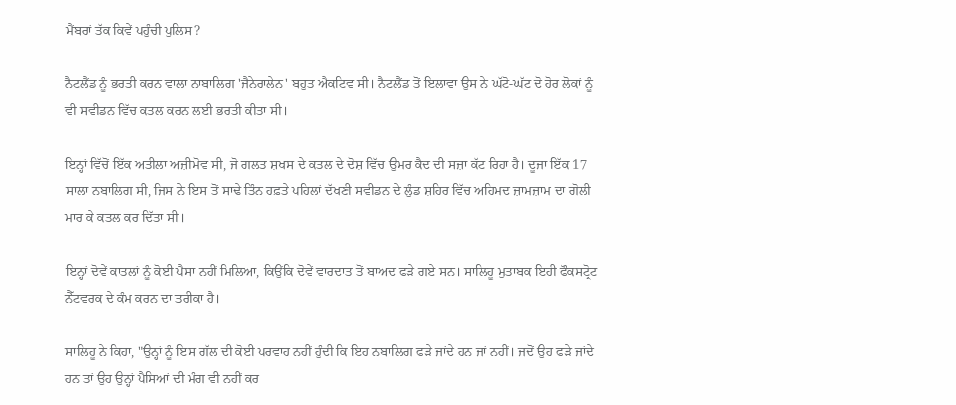ਮੈਂਬਰਾਂ ਤੱਕ ਕਿਵੇਂ ਪਹੁੰਚੀ ਪੁਲਿਸ?

ਨੈਟਲੈਂਡ ਨੂੰ ਭਰਤੀ ਕਰਨ ਵਾਲਾ ਨਾਬਾਲਿਗ 'ਜੈਨੇਰਾਲੇਨ' ਬਹੁਤ ਐਕਟਿਵ ਸੀ। ਨੈਟਲੈਂਡ ਤੋਂ ਇਲਾਵਾ ਉਸ ਨੇ ਘੱਟੋ-ਘੱਟ ਦੋ ਹੋਰ ਲੋਕਾਂ ਨੂੰ ਵੀ ਸਵੀਡਨ ਵਿੱਚ ਕਤਲ ਕਰਨ ਲਈ ਭਰਤੀ ਕੀਤਾ ਸੀ।

ਇਨ੍ਹਾਂ ਵਿੱਚੋਂ ਇੱਕ ਅਤੀਲਾ ਅਜ਼ੀਮੋਵ ਸੀ, ਜੋ ਗਲਤ ਸ਼ਖਸ ਦੇ ਕਤਲ ਦੇ ਦੋਸ਼ ਵਿੱਚ ਉਮਰ ਕੈਦ ਦੀ ਸਜ਼ਾ ਕੱਟ ਰਿਹਾ ਹੈ। ਦੂਜਾ ਇੱਕ 17 ਸਾਲਾ ਨਬਾਲਿਗ ਸੀ, ਜਿਸ ਨੇ ਇਸ ਤੋਂ ਸਾਢੇ ਤਿੰਨ ਹਫ਼ਤੇ ਪਹਿਲਾਂ ਦੱਖਣੀ ਸਵੀਡਨ ਦੇ ਲੁੰਡ ਸ਼ਹਿਰ ਵਿੱਚ ਅਹਿਮਦ ਜ਼ਾਮਜ਼ਾਮ ਦਾ ਗੋਲੀ ਮਾਰ ਕੇ ਕਤਲ ਕਰ ਦਿੱਤਾ ਸੀ।

ਇਨ੍ਹਾਂ ਦੋਵੇਂ ਕਾਤਲਾਂ ਨੂੰ ਕੋਈ ਪੈਸਾ ਨਹੀਂ ਮਿਲਿਆ, ਕਿਉਂਕਿ ਦੋਵੇਂ ਵਾਰਦਾਤ ਤੋਂ ਬਾਅਦ ਫੜੇ ਗਏ ਸਨ। ਸਾਲਿਹੂ ਮੁਤਾਬਕ ਇਹੀ ਫੌਕਸਟ੍ਰੋਟ ਨੈੱਟਵਰਕ ਦੇ ਕੰਮ ਕਰਨ ਦਾ ਤਰੀਕਾ ਹੈ।

ਸਾਲਿਹੂ ਨੇ ਕਿਹਾ, "ਉਨ੍ਹਾਂ ਨੂੰ ਇਸ ਗੱਲ ਦੀ ਕੋਈ ਪਰਵਾਹ ਨਹੀਂ ਹੁੰਦੀ ਕਿ ਇਹ ਨਬਾਲਿਗ ਫੜੇ ਜਾਂਦੇ ਹਨ ਜਾਂ ਨਹੀਂ। ਜਦੋਂ ਉਹ ਫੜੇ ਜਾਂਦੇ ਹਨ ਤਾਂ ਉਹ ਉਨ੍ਹਾਂ ਪੈਸਿਆਂ ਦੀ ਮੰਗ ਵੀ ਨਹੀਂ ਕਰ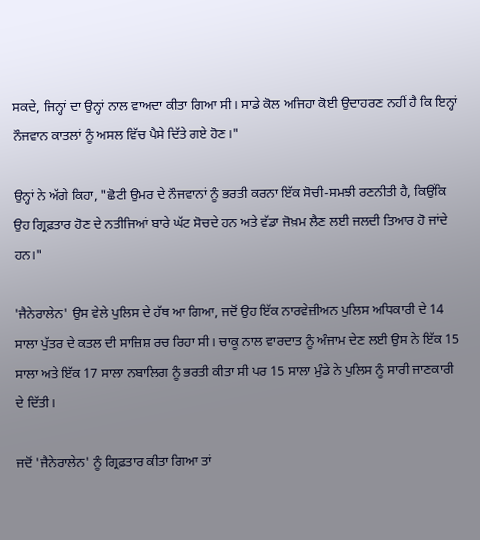ਸਕਦੇ, ਜਿਨ੍ਹਾਂ ਦਾ ਉਨ੍ਹਾਂ ਨਾਲ ਵਾਅਦਾ ਕੀਤਾ ਗਿਆ ਸੀ। ਸਾਡੇ ਕੋਲ ਅਜਿਹਾ ਕੋਈ ਉਦਾਹਰਣ ਨਹੀਂ ਹੈ ਕਿ ਇਨ੍ਹਾਂ ਨੌਜਵਾਨ ਕਾਤਲਾਂ ਨੂੰ ਅਸਲ ਵਿੱਚ ਪੈਸੇ ਦਿੱਤੇ ਗਏ ਹੋਣ।"

ਉਨ੍ਹਾਂ ਨੇ ਅੱਗੇ ਕਿਹਾ, "ਛੋਟੀ ਉਮਰ ਦੇ ਨੌਜਵਾਨਾਂ ਨੂੰ ਭਰਤੀ ਕਰਨਾ ਇੱਕ ਸੋਚੀ-ਸਮਝੀ ਰਣਨੀਤੀ ਹੈ, ਕਿਉਂਕਿ ਉਹ ਗ੍ਰਿਫ਼ਤਾਰ ਹੋਣ ਦੇ ਨਤੀਜਿਆਂ ਬਾਰੇ ਘੱਟ ਸੋਚਦੇ ਹਨ ਅਤੇ ਵੱਡਾ ਜੋਖ਼ਮ ਲੈਣ ਲਈ ਜਲਦੀ ਤਿਆਰ ਹੋ ਜਾਂਦੇ ਹਨ।"

'ਜੈਨੇਰਾਲੇਨ' ਉਸ ਵੇਲੇ ਪੁਲਿਸ ਦੇ ਹੱਥ ਆ ਗਿਆ, ਜਦੋਂ ਉਹ ਇੱਕ ਨਾਰਵੇਜ਼ੀਅਨ ਪੁਲਿਸ ਅਧਿਕਾਰੀ ਦੇ 14 ਸਾਲਾ ਪੁੱਤਰ ਦੇ ਕਤਲ ਦੀ ਸਾਜ਼ਿਸ਼ ਰਚ ਰਿਹਾ ਸੀ। ਚਾਕੂ ਨਾਲ ਵਾਰਦਾਤ ਨੂੰ ਅੰਜਾਮ ਦੇਣ ਲਈ ਉਸ ਨੇ ਇੱਕ 15 ਸਾਲਾ ਅਤੇ ਇੱਕ 17 ਸਾਲਾ ਨਬਾਲਿਗ ਨੂੰ ਭਰਤੀ ਕੀਤਾ ਸੀ ਪਰ 15 ਸਾਲਾ ਮੁੰਡੇ ਨੇ ਪੁਲਿਸ ਨੂੰ ਸਾਰੀ ਜਾਣਕਾਰੀ ਦੇ ਦਿੱਤੀ।

ਜਦੋਂ 'ਜੈਨੇਰਾਲੇਨ' ਨੂੰ ਗ੍ਰਿਫ਼ਤਾਰ ਕੀਤਾ ਗਿਆ ਤਾਂ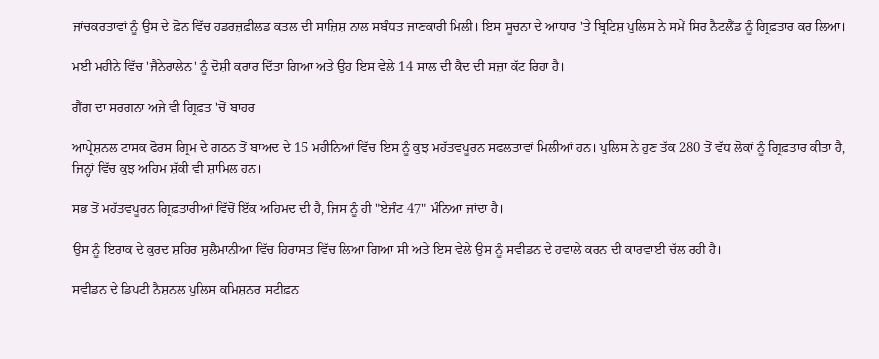ਜਾਂਚਕਰਤਾਵਾਂ ਨੂੰ ਉਸ ਦੇ ਫ਼ੋਨ ਵਿੱਚ ਹਡਰਜ਼ਫ਼ੀਲਡ ਕਤਲ ਦੀ ਸਾਜ਼ਿਸ਼ ਨਾਲ ਸਬੰਧਤ ਜਾਣਕਾਰੀ ਮਿਲੀ। ਇਸ ਸੂਚਨਾ ਦੇ ਆਧਾਰ 'ਤੇ ਬ੍ਰਿਟਿਸ਼ ਪੁਲਿਸ ਨੇ ਸਮੇਂ ਸਿਰ ਨੈਟਲੈਂਡ ਨੂੰ ਗ੍ਰਿਫ਼ਤਾਰ ਕਰ ਲਿਆ।

ਮਈ ਮਹੀਨੇ ਵਿੱਚ 'ਜੈਨੇਰਾਲੇਨ' ਨੂੰ ਦੋਸ਼ੀ ਕਰਾਰ ਦਿੱਤਾ ਗਿਆ ਅਤੇ ਉਹ ਇਸ ਵੇਲੇ 14 ਸਾਲ ਦੀ ਕੈਦ ਦੀ ਸਜ਼ਾ ਕੱਟ ਰਿਹਾ ਹੈ।

ਗੈਂਗ ਦਾ ਸਰਗਨਾ ਅਜੇ ਵੀ ਗ੍ਰਿਫ਼ਤ 'ਚੋਂ ਬਾਹਰ

ਆਪ੍ਰੇਸ਼ਨਲ ਟਾਸਕ ਫੋਰਸ ਗ੍ਰਿਮ ਦੇ ਗਠਨ ਤੋਂ ਬਾਅਦ ਦੇ 15 ਮਹੀਨਿਆਂ ਵਿੱਚ ਇਸ ਨੂੰ ਕੁਝ ਮਹੱਤਵਪੂਰਨ ਸਫਲਤਾਵਾਂ ਮਿਲੀਆਂ ਹਨ। ਪੁਲਿਸ ਨੇ ਹੁਣ ਤੱਕ 280 ਤੋਂ ਵੱਧ ਲੋਕਾਂ ਨੂੰ ਗ੍ਰਿਫ਼ਤਾਰ ਕੀਤਾ ਹੈ, ਜਿਨ੍ਹਾਂ ਵਿੱਚ ਕੁਝ ਅਹਿਮ ਸ਼ੱਕੀ ਵੀ ਸ਼ਾਮਿਲ ਹਨ।

ਸਭ ਤੋਂ ਮਹੱਤਵਪੂਰਨ ਗ੍ਰਿਫ਼ਤਾਰੀਆਂ ਵਿੱਚੋਂ ਇੱਕ ਅਹਿਮਦ ਦੀ ਹੈ, ਜਿਸ ਨੂੰ ਹੀ "ਏਜੰਟ 47" ਮੰਨਿਆ ਜਾਂਦਾ ਹੈ।

ਉਸ ਨੂੰ ਇਰਾਕ ਦੇ ਕੁਰਦ ਸ਼ਹਿਰ ਸੁਲੈਮਾਨੀਆ ਵਿੱਚ ਹਿਰਾਸਤ ਵਿੱਚ ਲਿਆ ਗਿਆ ਸੀ ਅਤੇ ਇਸ ਵੇਲੇ ਉਸ ਨੂੰ ਸਵੀਡਨ ਦੇ ਹਵਾਲੇ ਕਰਨ ਦੀ ਕਾਰਵਾਈ ਚੱਲ ਰਹੀ ਹੈ।

ਸਵੀਡਨ ਦੇ ਡਿਪਟੀ ਨੈਸ਼ਨਲ ਪੁਲਿਸ ਕਮਿਸ਼ਨਰ ਸਟੀਫ਼ਨ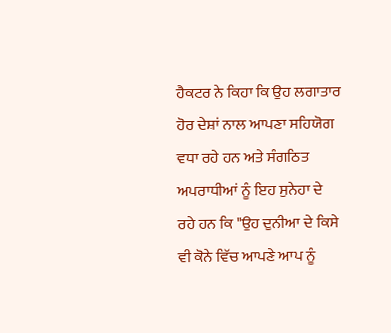ਹੈਕਟਰ ਨੇ ਕਿਹਾ ਕਿ ਉਹ ਲਗਾਤਾਰ ਹੋਰ ਦੇਸ਼ਾਂ ਨਾਲ ਆਪਣਾ ਸਹਿਯੋਗ ਵਧਾ ਰਹੇ ਹਨ ਅਤੇ ਸੰਗਠਿਤ ਅਪਰਾਧੀਆਂ ਨੂੰ ਇਹ ਸੁਨੇਹਾ ਦੇ ਰਹੇ ਹਨ ਕਿ "ਉਹ ਦੁਨੀਆ ਦੇ ਕਿਸੇ ਵੀ ਕੋਨੇ ਵਿੱਚ ਆਪਣੇ ਆਪ ਨੂੰ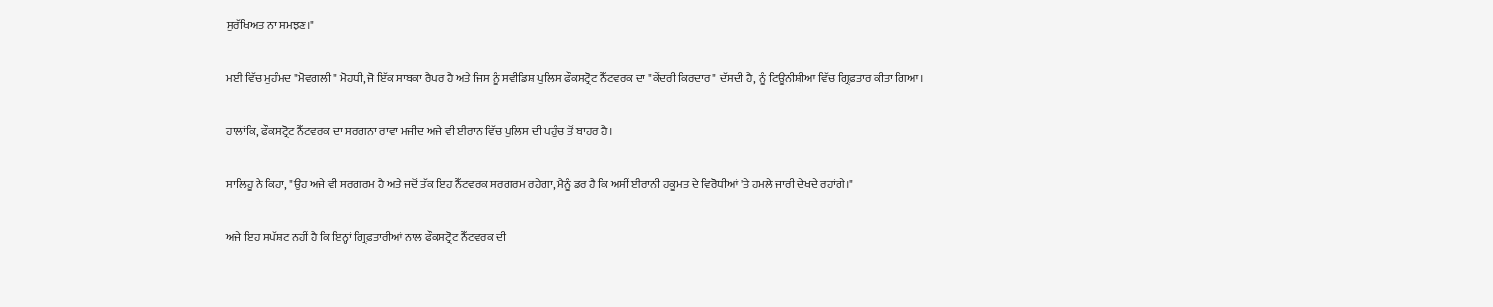ਸੁਰੱਖਿਅਤ ਨਾ ਸਮਝਣ।"

ਮਈ ਵਿੱਚ ਮੁਹੰਮਦ "ਮੋਵਗਲੀ" ਮੋਹਧੀ, ਜੋ ਇੱਕ ਸਾਬਕਾ ਰੈਪਰ ਹੈ ਅਤੇ ਜਿਸ ਨੂੰ ਸਵੀਡਿਸ਼ ਪੁਲਿਸ ਫੌਕਸਟ੍ਰੋਟ ਨੈੱਟਵਰਕ ਦਾ "ਕੇਂਦਰੀ ਕਿਰਦਾਰ" ਦੱਸਦੀ ਹੈ, ਨੂੰ ਟਿਊਨੀਸ਼ੀਆ ਵਿੱਚ ਗ੍ਰਿਫ਼ਤਾਰ ਕੀਤਾ ਗਿਆ।

ਹਾਲਾਂਕਿ, ਫੌਕਸਟ੍ਰੋਟ ਨੈੱਟਵਰਕ ਦਾ ਸਰਗਨਾ ਰਾਵਾ ਮਜੀਦ ਅਜੇ ਵੀ ਈਰਾਨ ਵਿੱਚ ਪੁਲਿਸ ਦੀ ਪਹੁੰਚ ਤੋਂ ਬਾਹਰ ਹੈ।

ਸਾਲਿਹੂ ਨੇ ਕਿਹਾ, "ਉਹ ਅਜੇ ਵੀ ਸਰਗਰਮ ਹੈ ਅਤੇ ਜਦੋਂ ਤੱਕ ਇਹ ਨੈੱਟਵਰਕ ਸਰਗਰਮ ਰਹੇਗਾ, ਮੈਨੂੰ ਡਰ ਹੈ ਕਿ ਅਸੀਂ ਈਰਾਨੀ ਹਕੂਮਤ ਦੇ ਵਿਰੋਧੀਆਂ 'ਤੇ ਹਮਲੇ ਜਾਰੀ ਦੇਖਦੇ ਰਹਾਂਗੇ।"

ਅਜੇ ਇਹ ਸਪੱਸ਼ਟ ਨਹੀਂ ਹੈ ਕਿ ਇਨ੍ਹਾਂ ਗ੍ਰਿਫ਼ਤਾਰੀਆਂ ਨਾਲ ਫੌਕਸਟ੍ਰੋਟ ਨੈੱਟਵਰਕ ਦੀ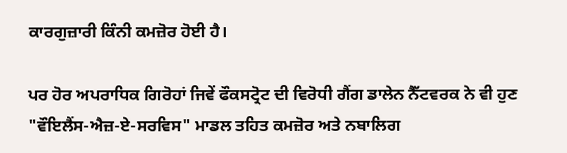ਕਾਰਗੁਜ਼ਾਰੀ ਕਿੰਨੀ ਕਮਜ਼ੋਰ ਹੋਈ ਹੈ।

ਪਰ ਹੋਰ ਅਪਰਾਧਿਕ ਗਿਰੋਹਾਂ ਜਿਵੇਂ ਫੌਕਸਟ੍ਰੋਟ ਦੀ ਵਿਰੋਧੀ ਗੈਂਗ ਡਾਲੇਨ ਨੈੱਟਵਰਕ ਨੇ ਵੀ ਹੁਣ "ਵੌਇਲੈਂਸ-ਐਜ਼-ਏ-ਸਰਵਿਸ" ਮਾਡਲ ਤਹਿਤ ਕਮਜ਼ੋਰ ਅਤੇ ਨਬਾਲਿਗ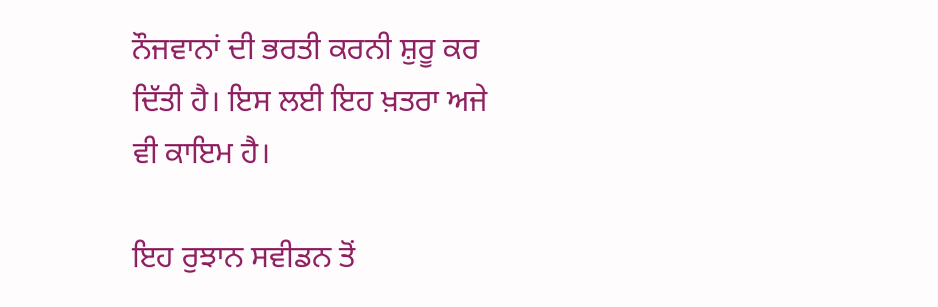ਨੌਜਵਾਨਾਂ ਦੀ ਭਰਤੀ ਕਰਨੀ ਸ਼ੁਰੂ ਕਰ ਦਿੱਤੀ ਹੈ। ਇਸ ਲਈ ਇਹ ਖ਼ਤਰਾ ਅਜੇ ਵੀ ਕਾਇਮ ਹੈ।

ਇਹ ਰੁਝਾਨ ਸਵੀਡਨ ਤੋਂ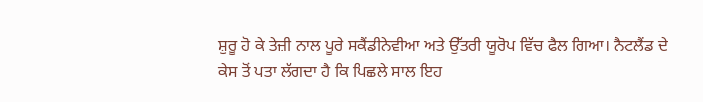ਸ਼ੁਰੂ ਹੋ ਕੇ ਤੇਜ਼ੀ ਨਾਲ ਪੂਰੇ ਸਕੈਂਡੀਨੇਵੀਆ ਅਤੇ ਉੱਤਰੀ ਯੂਰੋਪ ਵਿੱਚ ਫੈਲ ਗਿਆ। ਨੈਟਲੈਂਡ ਦੇ ਕੇਸ ਤੋਂ ਪਤਾ ਲੱਗਦਾ ਹੈ ਕਿ ਪਿਛਲੇ ਸਾਲ ਇਹ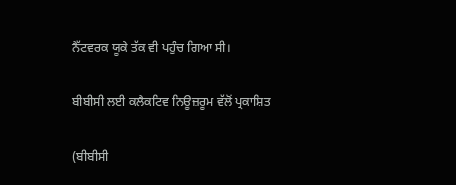ਨੈੱਟਵਰਕ ਯੂਕੇ ਤੱਕ ਵੀ ਪਹੁੰਚ ਗਿਆ ਸੀ।

ਬੀਬੀਸੀ ਲਈ ਕਲੈਕਟਿਵ ਨਿਊਜ਼ਰੂਮ ਵੱਲੋਂ ਪ੍ਰਕਾਸ਼ਿਤ

(ਬੀਬੀਸੀ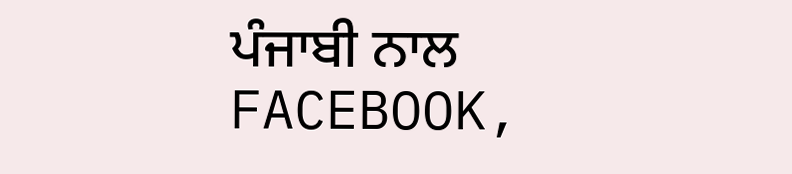ਪੰਜਾਬੀ ਨਾਲ FACEBOOK,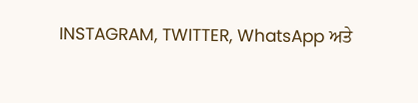INSTAGRAM, TWITTER, WhatsApp ਅਤੇ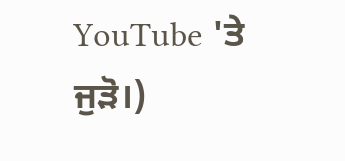YouTube 'ਤੇ ਜੁੜੋ।)